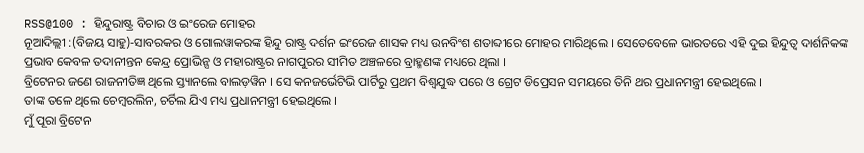RSS@100 : ହିନ୍ଦୁରାଷ୍ଟ୍ର ବିଚାର ଓ ଇଂରେଜ ମୋହର
ନୂଆଦିଲ୍ଲୀ :(ବିଜୟ ସାହୁ)-ସାବରକର ଓ ଗୋଲୱାକରଙ୍କ ହିନ୍ଦୁ ରାଷ୍ଟ୍ର ଦର୍ଶନ ଇଂରେଜ ଶାସକ ମଧ୍ୟ ଉନବିଂଶ ଶତାବ୍ଦୀରେ ମୋହର ମାରିଥିଲେ । ସେତେବେଳେ ଭାରତରେ ଏହି ଦୁଇ ହିନ୍ଦୁତ୍ୱ ଦାର୍ଶନିକଙ୍କ ପ୍ରଭାବ କେବଳ ତଦାନୀନ୍ତନ କେନ୍ଦ୍ର ପ୍ରୋଭିନ୍ସ ଓ ମହାରାଷ୍ଟ୍ରର ନାଗପୁରର ସୀମିତ ଅଞ୍ଚଳରେ ବ୍ରାହ୍ମଣଙ୍କ ମଧ୍ୟରେ ଥିଲା ।
ବ୍ରିଟେନର ଜଣେ ରାଜନୀତିଜ୍ଞ ଥିଲେ ସ୍ତ୍ୟାନଲେ ବାଲଡ଼ୱିନ । ସେ କନଜର୍ଭେଟିଭି ପାର୍ଟିରୁ ପ୍ରଥମ ବିଶ୍ଵଯୁଦ୍ଧ ପରେ ଓ ଗ୍ରେଟ ଡିପ୍ରେସନ ସମୟରେ ତିନି ଥର ପ୍ରଧାନମନ୍ତ୍ରୀ ହେଇଥିଲେ ।
ତାଙ୍କ ତଳେ ଥିଲେ ଚେମ୍ବରଲିନ, ଚର୍ଚିଲ ଯିଏ ମଧ୍ୟ ପ୍ରଧାନମନ୍ତ୍ରୀ ହେଇଥିଲେ ।
ମୁଁ ପୂରା ବ୍ରିଟେନ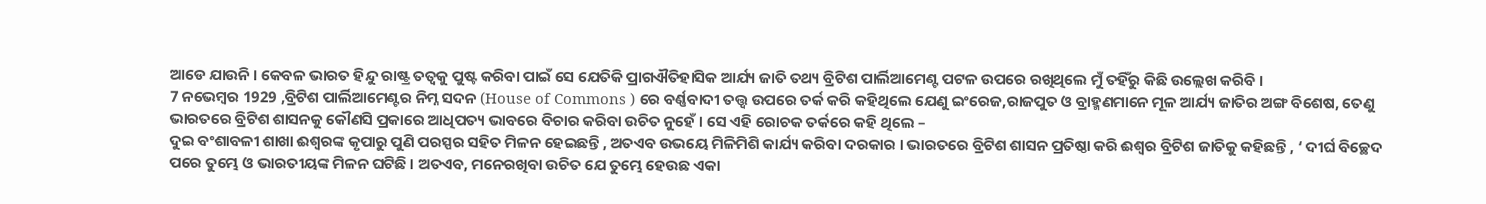ଆଡେ ଯାଉନି । କେବଳ ଭାରତ ହିନ୍ଦୁ ରାଷ୍ଟ୍ର ତତ୍ୱକୁ ପୁଷ୍ଟ କରିବା ପାଇଁ ସେ ଯେତିକି ପ୍ରାଗଐତିହାସିକ ଆର୍ଯ୍ୟ ଜାତି ତଥ୍ୟ ବ୍ରିଟିଶ ପାର୍ଲିଆମେଣ୍ଟ ପଟଳ ଉପରେ ରଖିଥିଲେ ମୁଁ ତହିଁରୁ କିଛି ଉଲ୍ଲେଖ କରିବି ।
7 ନଭେମ୍ବର 1929 ,ବ୍ରିଟିଶ ପାର୍ଲିଆମେଣ୍ଟର ନିମ୍ନ ସଦନ (House of Commons ) ରେ ବର୍ଣ୍ଣବାଦୀ ତତ୍ତ୍ୱ ଉପରେ ତର୍କ କରି କହିଥିଲେ ଯେଣୁ ଇଂରେଜ,ରାଜପୁତ ଓ ବ୍ରାହ୍ମଣମାନେ ମୂଳ ଆର୍ଯ୍ୟ ଜାତିର ଅଙ୍ଗ ବିଶେଷ, ତେଣୁ ଭାରତରେ ବ୍ରିଟିଶ ଶାସନକୁ କୌଣସି ପ୍ରକାରେ ଆଧିପତ୍ୟ ଭାବରେ ବିଚାର କରିବା ଉଚିତ ନୁହେଁ । ସେ ଏହି ରୋଚକ ତର୍କରେ କହି ଥିଲେ –
ଦୁଇ ବଂଶାବଳୀ ଶାଖା ଈଶ୍ୱରଙ୍କ କୃପାରୁ ପୁଣି ପରସ୍ପର ସହିତ ମିଳନ ହେଇଛନ୍ତି , ଅତଏବ ଉଭୟେ ମିଳିମିଶି କାର୍ଯ୍ୟ କରିବା ଦରକାର । ଭାରତରେ ବ୍ରିଟିଶ ଶାସନ ପ୍ରତିଷ୍ଠା କରି ଈଶ୍ୱର ବ୍ରିଟିଶ ଜାତିକୁ କହିଛନ୍ତି , ‘ ଦୀର୍ଘ ବିଚ୍ଛେଦ ପରେ ତୁମ୍ଭେ ଓ ଭାରତୀୟଙ୍କ ମିଳନ ଘଟିଛି । ଅତଏବ, ମନେରଖିବା ଉଚିତ ଯେ ତୁମ୍ଭେ ହେଉଛ ଏକା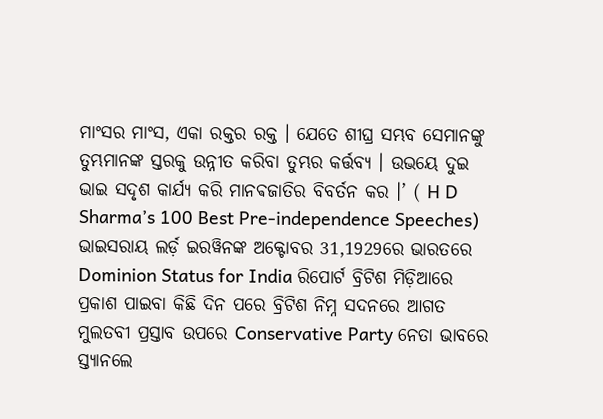ମାଂସର ମାଂସ, ଏକା ରକ୍ତର ରକ୍ତ । ଯେତେ ଶୀଘ୍ର ସମ୍ଭବ ସେମାନଙ୍କୁ ତୁମ୍ଭମାନଙ୍କ ସ୍ତରକୁ ଉନ୍ନୀତ କରିବା ତୁମ୍ଭର କର୍ତ୍ତବ୍ୟ । ଉଭୟେ ଦୁଇ ଭାଇ ସଦୃଶ କାର୍ଯ୍ୟ କରି ମାନଵଜାତିର ବିବର୍ତନ କର ।’ ( H D Sharma’s 100 Best Pre-independence Speeches)
ଭାଇସରାୟ ଲର୍ଡ଼ ଇରୱିନଙ୍କ ଅକ୍ଟୋବର 31,1929ରେ ଭାରତରେ Dominion Status for India ରିପୋର୍ଟ ବ୍ରିଟିଶ ମିଡ଼ିଆରେ ପ୍ରକାଶ ପାଇବା କିଛି ଦିନ ପରେ ବ୍ରିଟିଶ ନିମ୍ନ ସଦନରେ ଆଗତ ମୁଲତବୀ ପ୍ରସ୍ତାବ ଉପରେ Conservative Party ନେତା ଭାବରେ ସ୍ତ୍ୟାନଲେ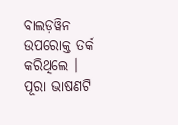ବାଲଡ଼ୱିନ ଉପରୋକ୍ତ ତର୍କ କରିଥିଲେ ।
ପୂରା ଭାଷଣଟି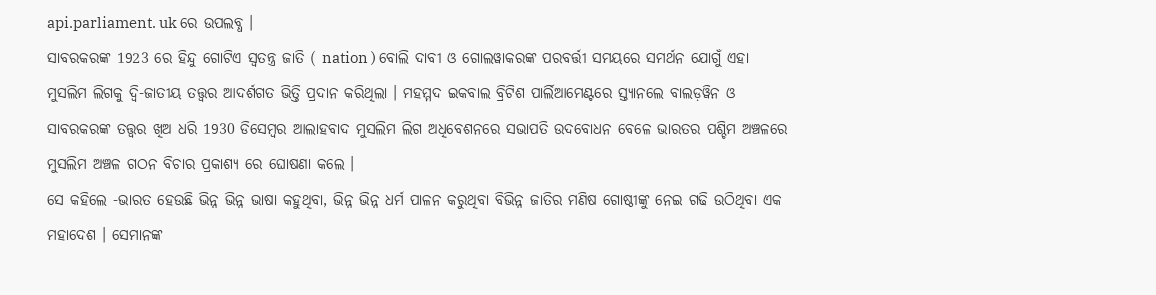api.parliament. uk ରେ ଉପଲବ୍ଧ ।
ସାବରକରଙ୍କ 1923 ରେ ହିନ୍ଦୁ ଗୋଟିଏ ସ୍ୱତନ୍ତ୍ର ଜାତି ( nation ) ବୋଲି ଦାବୀ ଓ ଗୋଲୱାକରଙ୍କ ପରବର୍ତ୍ତୀ ସମୟରେ ସମର୍ଥନ ଯୋଗୁଁ ଏହା ମୁସଲିମ ଲିଗକୁ ଦ୍ବି-ଜାତୀୟ ତତ୍ତ୍ୱର ଆଦର୍ଶଗତ ଭିତ୍ତି ପ୍ରଦାନ କରିଥିଲା । ମହମ୍ମଦ ଇକବାଲ ବ୍ରିଟିଶ ପାର୍ଲିଆମେଣ୍ଟରେ ସ୍ତ୍ୟାନଲେ ବାଲଡ଼ୱିନ ଓ ସାବରକରଙ୍କ ତତ୍ତ୍ୱର ଖିଅ ଧରି 1930 ଡିସେମ୍ବର ଆଲାହବାଦ ମୁସଲିମ ଲିଗ ଅଧିବେଶନରେ ସଭାପତି ଉଦବୋଧନ ବେଳେ ଭାରତର ପଶ୍ଚିମ ଅଞ୍ଚଳରେ ମୁସଲିମ ଅଞ୍ଚଳ ଗଠନ ବିଚାର ପ୍ରକାଶ୍ୟ ରେ ଘୋଷଣା କଲେ ।
ସେ କହିଲେ -ଭାରତ ହେଉଛି ଭିନ୍ନ ଭିନ୍ନ ଭାଷା କହୁଥିବା, ଭିନ୍ନ ଭିନ୍ନ ଧର୍ମ ପାଳନ କରୁଥିବା ବିଭିନ୍ନ ଜାତିର ମଣିଷ ଗୋଷ୍ଠୀଙ୍କୁ ନେଇ ଗଢି ଉଠିଥିବା ଏକ ମହାଦେଶ । ସେମାନଙ୍କ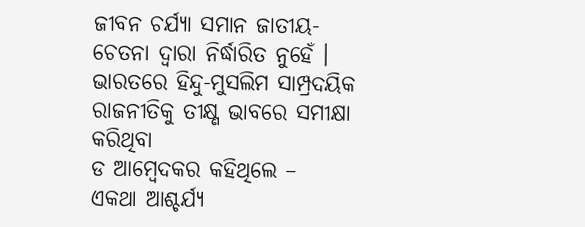ଜୀବନ ଚର୍ଯ୍ୟା ସମାନ ଜାତୀୟ- ଚେତନା ଦ୍ଵାରା ନିର୍ଦ୍ଧାରିତ ନୁହେଁ ।
ଭାରତରେ ହିନ୍ଦୁ-ମୁସଲିମ ସାମ୍ପ୍ରଦୟିକ ରାଜନୀତିକୁ ତୀକ୍ଷ୍ଣ ଭାବରେ ସମୀକ୍ଷା କରିଥିବା
ଡ ଆମ୍ବେଦକର କହିଥିଲେ –
ଏକଥା ଆଶ୍ଚର୍ଯ୍ୟ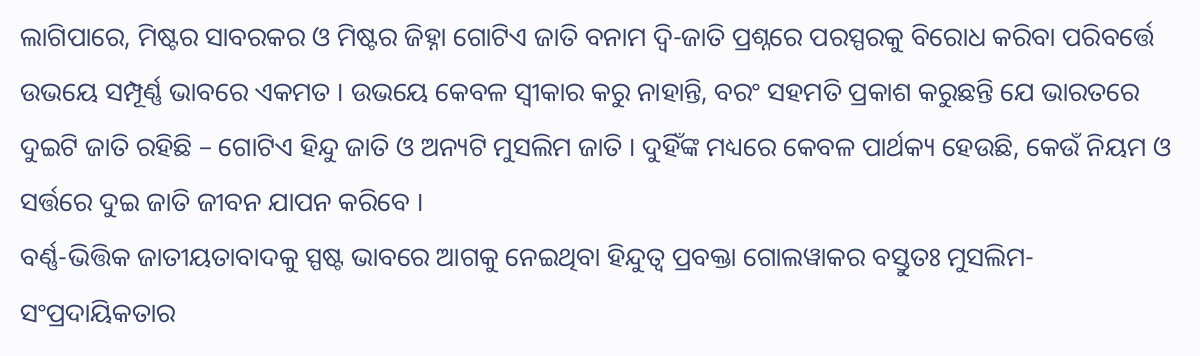ଲାଗିପାରେ, ମିଷ୍ଟର ସାବରକର ଓ ମିଷ୍ଟର ଜିହ୍ନା ଗୋଟିଏ ଜାତି ବନାମ ଦ୍ଵି-ଜାତି ପ୍ରଶ୍ନରେ ପରସ୍ପରକୁ ବିରୋଧ କରିବା ପରିବର୍ତ୍ତେ ଉଭୟେ ସମ୍ପୂର୍ଣ୍ଣ ଭାବରେ ଏକମତ । ଉଭୟେ କେବଳ ସ୍ୱୀକାର କରୁ ନାହାନ୍ତି, ବରଂ ସହମତି ପ୍ରକାଶ କରୁଛନ୍ତି ଯେ ଭାରତରେ ଦୁଇଟି ଜାତି ରହିଛି – ଗୋଟିଏ ହିନ୍ଦୁ ଜାତି ଓ ଅନ୍ୟଟି ମୁସଲିମ ଜାତି । ଦୁହିଁଙ୍କ ମଧ୍ୟରେ କେବଳ ପାର୍ଥକ୍ୟ ହେଉଛି, କେଉଁ ନିୟମ ଓ ସର୍ତ୍ତରେ ଦୁଇ ଜାତି ଜୀବନ ଯାପନ କରିବେ ।
ବର୍ଣ୍ଣ-ଭିତ୍ତିକ ଜାତୀୟତାବାଦକୁ ସ୍ପଷ୍ଟ ଭାବରେ ଆଗକୁ ନେଇଥିବା ହିନ୍ଦୁତ୍ୱ ପ୍ରବକ୍ତା ଗୋଲୱାକର ବସ୍ତୁତଃ ମୁସଲିମ-ସଂପ୍ରଦାୟିକତାର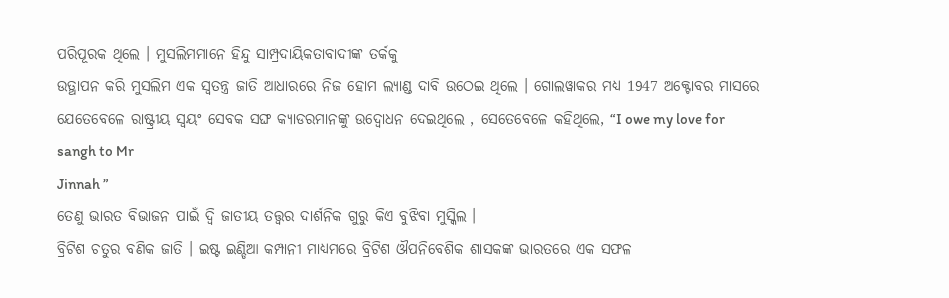ପରିପୂରକ ଥିଲେ । ମୁସଲିମମାନେ ହିନ୍ଦୁ ସାମ୍ପ୍ରଦାୟିକତାବାଦୀଙ୍କ ତର୍କକୁ
ଉତ୍ଥାପନ କରି ମୁସଲିମ ଏକ ସ୍ୱତନ୍ତ୍ର ଜାତି ଆଧାରରେ ନିଜ ହୋମ ଲ୍ୟାଣ୍ଡ ଦାବି ଉଠେଇ ଥିଲେ । ଗୋଲୱାକର ମଧ୍ୟ 1947 ଅକ୍ଟୋବର ମାସରେ ଯେତେବେଳେ ରାଷ୍ଟ୍ରୀୟ ସ୍ବୟଂ ସେବକ ସଙ୍ଘ କ୍ୟାଡରମାନଙ୍କୁ ଉଦ୍ବୋଧନ ଦେଇଥିଲେ , ସେତେବେଳେ କହିଥିଲେ, “I owe my love for sangh to Mr
Jinnah ”
ତେଣୁ ଭାରତ ବିଭାଜନ ପାଇଁ ଦ୍ଵି ଜାତୀୟ ତତ୍ତ୍ୱର ଦାର୍ଶନିକ ଗୁରୁ କିଏ ବୁଝିବା ମୁସ୍କିଲ ।
ବ୍ରିଟିଶ ଚତୁର ବଣିକ ଜାତି । ଇଷ୍ଟ ଇଣ୍ଡିଆ କମ୍ପାନୀ ମାଧ୍ୟମରେ ବ୍ରିଟିଶ ଔପନିବେଶିକ ଶାସକଙ୍କ ଭାରତରେ ଏକ ସଫଳ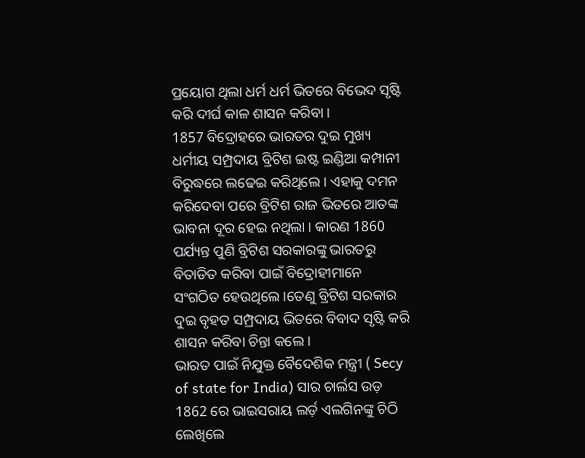ପ୍ରୟୋଗ ଥିଲା ଧର୍ମ ଧର୍ମ ଭିତରେ ବିଭେଦ ସୃଷ୍ଟି କରି ଦୀର୍ଘ କାଳ ଶାସନ କରିବା ।
1857 ବିଦ୍ରୋହରେ ଭାରତର ଦୁଇ ମୁଖ୍ୟ ଧର୍ମୀୟ ସମ୍ପ୍ରଦାୟ ବ୍ରିଟିଶ ଇଷ୍ଟ ଇଣ୍ଡିଆ କମ୍ପାନୀ ବିରୁଦ୍ଧରେ ଲଢେଇ କରିଥିଲେ । ଏହାକୁ ଦମନ କରିଦେବା ପରେ ବ୍ରିଟିଶ ରାଜ ଭିତରେ ଆତଙ୍କ ଭାବନା ଦୂର ହେଇ ନଥିଲା । କାରଣ 1860 ପର୍ଯ୍ୟନ୍ତ ପୁଣି ବ୍ରିଟିଶ ସରକାରଙ୍କୁ ଭାରତରୁ ବିତାଡିତ କରିବା ପାଇଁ ବିଦ୍ରୋହୀମାନେ ସଂଗଠିତ ହେଉଥିଲେ ।ତେଣୁ ବ୍ରିଟିଶ ସରକାର ଦୁଇ ବୃହତ ସମ୍ପ୍ରଦାୟ ଭିତରେ ବିବାଦ ସୃଷ୍ଟି କରି ଶାସନ କରିବା ଚିନ୍ତା କଲେ ।
ଭାରତ ପାଇଁ ନିଯୁକ୍ତ ବୈଦେଶିକ ମନ୍ତ୍ରୀ ( Secy of state for India) ସାର ଚାର୍ଲସ ଉଡ଼ 1862 ରେ ଭାଇସରାୟ ଲର୍ଡ଼ ଏଲଗିନଙ୍କୁ ଚିଠି ଲେଖିଲେ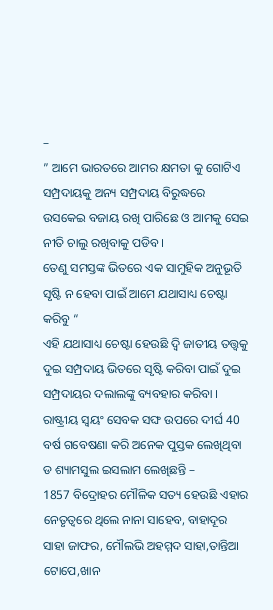–
” ଆମେ ଭାରତରେ ଆମର କ୍ଷମତା କୁ ଗୋଟିଏ ସମ୍ପ୍ରଦାୟକୁ ଅନ୍ୟ ସମ୍ପ୍ରଦାୟ ବିରୁଦ୍ଧରେ ଉସକେଇ ବଜାୟ ରଖି ପାରିଛେ ଓ ଆମକୁ ସେଇ ନୀତି ଚାଲୁ ରଖିବାକୁ ପଡିବ ।
ତେଣୁ ସମସ୍ତଙ୍କ ଭିତରେ ଏକ ସାମୁହିକ ଅନୁଭୂତି ସୃଷ୍ଟି ନ ହେବା ପାଇଁ ଆମେ ଯଥାସାଧ୍ୟ ଚେଷ୍ଟା କରିବୁ “
ଏହି ଯଥାସାଧ୍ୟ ଚେଷ୍ଟା ହେଉଛି ଦ୍ଵି ଜାତୀୟ ତତ୍ତ୍ୱକୁ ଦୁଇ ସମ୍ପ୍ରଦାୟ ଭିତରେ ସୃଷ୍ଟି କରିବା ପାଇଁ ଦୁଇ ସମ୍ପ୍ରଦାୟର ଦଲାଲଙ୍କୁ ବ୍ୟବହାର କରିବା ।
ରାଷ୍ଟ୍ରୀୟ ସ୍ୱୟଂ ସେବକ ସଙ୍ଘ ଉପରେ ଦୀର୍ଘ 40 ବର୍ଷ ଗବେଷଣା କରି ଅନେକ ପୁସ୍ତକ ଲେଖିଥିବା ଡ ଶ୍ୟାମସୁଲ ଇସଲାମ ଲେଖିଛନ୍ତି –
1857 ବିଦ୍ରୋହର ମୌଳିକ ସତ୍ୟ ହେଉଛି ଏହାର ନେତୃତ୍ୱରେ ଥିଲେ ନାନା ସାହେବ, ବାହାଦୂର ସାହା ଜାଫର, ମୌଲଭି ଅହମ୍ମଦ ସାହା,ତାନ୍ତିଆ ଟୋପେ,ଖାନ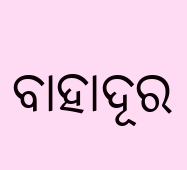ବାହାଦୂର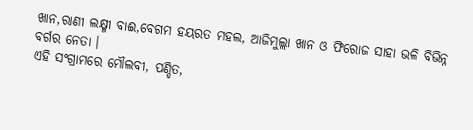ଖାନ,ରାଣୀ ଲକ୍ଷ୍ମୀ ବାଈ,ବେଗମ ହୟରତ ମହଲ, ଆଜିମୁଲ୍ଲା ଖାନ ଓ ଫିରୋଜ ସାହା ଭଳି ବିଭିନ୍ନ ବର୍ଗର ନେତା ।
ଏହି ସଂଗ୍ରାମରେ ମୌଲବୀ, ପଣ୍ଡିତ,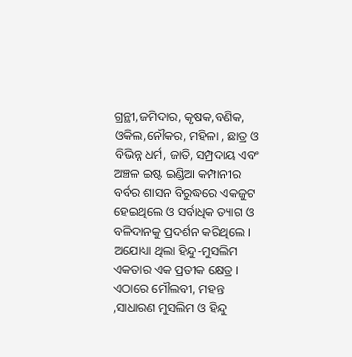ଗ୍ରନ୍ଥୀ,ଜମିଦାର, କୃଷକ,ବଣିକ, ଓକିଲ,ନୌକର, ମହିଳା , ଛାତ୍ର ଓ ବିଭିନ୍ନ ଧର୍ମ, ଜାତି, ସମ୍ପ୍ରଦାୟ ଏବଂ ଅଞ୍ଚଳ ଇଷ୍ଟ ଇଣ୍ଡିଆ କମ୍ପାନୀର ବର୍ବର ଶାସନ ବିରୁଦ୍ଧରେ ଏକଜୁଟ ହେଇଥିଲେ ଓ ସର୍ବାଧିକ ତ୍ୟାଗ ଓ ବଳିଦାନକୁ ପ୍ରଦର୍ଶନ କରିଥିଲେ ।
ଅଯୋଧ୍ୟା ଥିଲା ହିନ୍ଦୁ-ମୁସଲିମ ଏକତାର ଏକ ପ୍ରତୀକ କ୍ଷେତ୍ର । ଏଠାରେ ମୌଲବୀ, ମହନ୍ତ ,ସାଧାରଣ ମୁସଲିମ ଓ ହିନ୍ଦୁ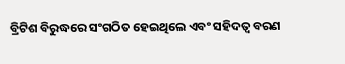ବ୍ରିଟିଶ ବିରୁଦ୍ଧରେ ସଂଗଠିତ ହେଇଥିଲେ ଏବଂ ସହିଦତ୍ୱ ବରଣ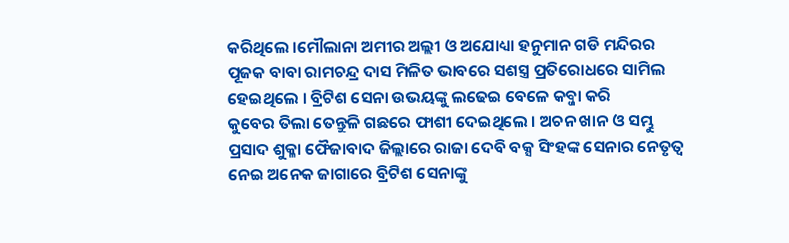କରିଥିଲେ ।ମୌଲାନା ଅମୀର ଅଲ୍ଲୀ ଓ ଅଯୋଧ୍ୟା ହନୁମାନ ଗଡି ମନ୍ଦିରର ପୂଜକ ବାବା ରାମଚନ୍ଦ୍ର ଦାସ ମିଳିତ ଭାବରେ ସଶସ୍ତ୍ର ପ୍ରତିରୋଧରେ ସାମିଲ ହେଇଥିଲେ । ବ୍ରିଟିଶ ସେନା ଉଭୟଙ୍କୁ ଲଢେଇ ବେଳେ କବ୍ଜା କରି
କୁବେର ତିଲା ତେନ୍ତୁଳି ଗଛରେ ଫାଶୀ ଦେଇଥିଲେ । ଅଚନ ଖାନ ଓ ସମ୍ଭୁ ପ୍ରସାଦ ଶୁକ୍ଳା ଫୈଜାବାଦ ଜିଲ୍ଲାରେ ରାଜା ଦେବି ବକ୍ସ ସିଂହଙ୍କ ସେନାର ନେତୃତ୍ୱ ନେଇ ଅନେକ ଜାଗାରେ ବ୍ରିଟିଶ ସେନାଙ୍କୁ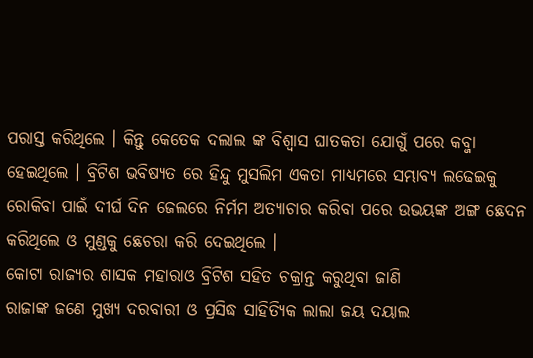ପରାସ୍ତ କରିଥିଲେ । କିନ୍ତୁ କେତେକ ଦଲାଲ ଙ୍କ ବିଶ୍ଵାସ ଘାତକତା ଯୋଗୁଁ ପରେ କବ୍ଜା ହେଇଥିଲେ । ବ୍ରିଟିଶ ଭବିଷ୍ୟତ ରେ ହିନ୍ଦୁ ମୁସଲିମ ଏକତା ମାଧ୍ୟମରେ ସମ୍ଭାବ୍ୟ ଲଢେଇକୁ ରୋକିବା ପାଇଁ ଦୀର୍ଘ ଦିନ ଜେଲରେ ନିର୍ମମ ଅତ୍ୟାଚାର କରିବା ପରେ ଉଭୟଙ୍କ ଅଙ୍ଗ ଛେଦନ କରିଥିଲେ ଓ ମୁଣ୍ଡକୁ ଛେଚରା କରି ଦେଇଥିଲେ ।
କୋଟା ରାଜ୍ୟର ଶାସକ ମହାରାଓ ବ୍ରିଟିଶ ସହିତ ଚକ୍ରାନ୍ତ କରୁଥିବା ଜାଣି
ରାଜାଙ୍କ ଜଣେ ମୁଖ୍ୟ ଦରବାରୀ ଓ ପ୍ରସିଦ୍ଧ ସାହିତ୍ୟିକ ଲାଲା ଜୟ ଦୟାଲ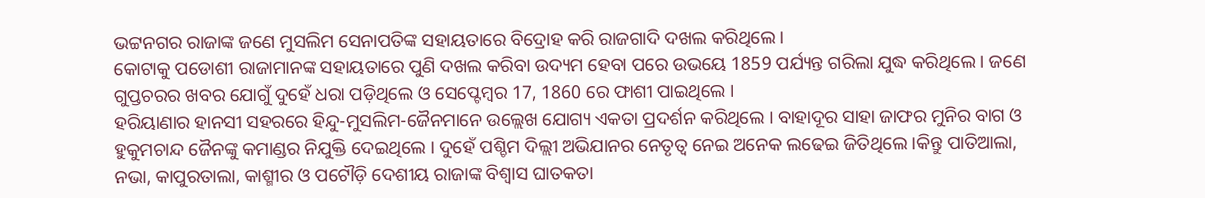ଭଟ୍ଟନଗର ରାଜାଙ୍କ ଜଣେ ମୁସଲିମ ସେନାପତିଙ୍କ ସହାୟତାରେ ବିଦ୍ରୋହ କରି ରାଜଗାଦି ଦଖଲ କରିଥିଲେ ।
କୋଟାକୁ ପଡୋଶୀ ରାଜାମାନଙ୍କ ସହାୟତାରେ ପୁଣି ଦଖଲ କରିବା ଉଦ୍ୟମ ହେବା ପରେ ଉଭୟେ 1859 ପର୍ଯ୍ୟନ୍ତ ଗରିଲା ଯୁଦ୍ଧ କରିଥିଲେ । ଜଣେ ଗୁପ୍ତଚରର ଖବର ଯୋଗୁଁ ଦୁହେଁ ଧରା ପଡ଼ିଥିଲେ ଓ ସେପ୍ଟେମ୍ବର 17, 1860 ରେ ଫାଶୀ ପାଇଥିଲେ ।
ହରିୟାଣାର ହାନସୀ ସହରରେ ହିନ୍ଦୁ-ମୁସଲିମ-ଜୈନମାନେ ଉଲ୍ଲେଖ ଯୋଗ୍ୟ ଏକତା ପ୍ରଦର୍ଶନ କରିଥିଲେ । ବାହାଦୂର ସାହା ଜାଫର ମୁନିର ବାଗ ଓ ହୁକୁମଚାନ୍ଦ ଜୈନଙ୍କୁ କମାଣ୍ଡର ନିଯୁକ୍ତି ଦେଇଥିଲେ । ଦୁହେଁ ପଶ୍ଚିମ ଦିଲ୍ଲୀ ଅଭିଯାନର ନେତୃତ୍ବ ନେଇ ଅନେକ ଲଢେଇ ଜିତିଥିଲେ ।କିନ୍ତୁ ପାତିଆଲା, ନଭା, କାପୁରତାଲା, କାଶ୍ମୀର ଓ ପଟୌଡ଼ି ଦେଶୀୟ ରାଜାଙ୍କ ବିଶ୍ୱାସ ଘାତକତା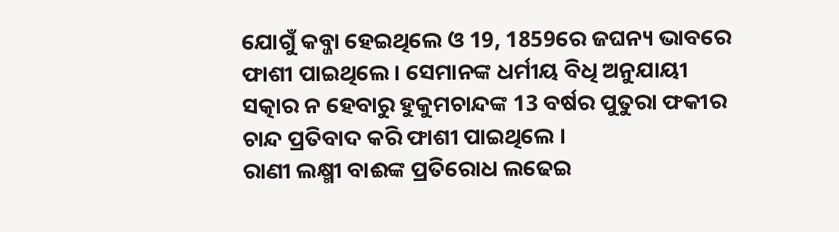ଯୋଗୁଁ କବ୍ଜା ହେଇଥିଲେ ଓ 19, 1859ରେ ଜଘନ୍ୟ ଭାବରେ ଫାଶୀ ପାଇଥିଲେ । ସେମାନଙ୍କ ଧର୍ମୀୟ ବିଧି ଅନୁଯାୟୀ ସତ୍କାର ନ ହେବାରୁ ହୁକୁମଚାନ୍ଦଙ୍କ 13 ବର୍ଷର ପୁତୁରା ଫକୀର ଚାନ୍ଦ ପ୍ରତିବାଦ କରି ଫାଶୀ ପାଇଥିଲେ ।
ରାଣୀ ଲକ୍ଷ୍ମୀ ବାଈଙ୍କ ପ୍ରତିରୋଧ ଲଢେଇ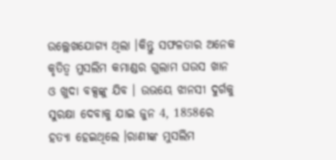ଉଲ୍ଲେଖଯୋଗ୍ୟ ଥିଲା ।କିନ୍ତୁ ସଫଳତାର ଅନେକ କୃତିତ୍ୱ ମୁସଲିମ କମାଣ୍ଡର ଗୁଲାମ ଘଉସ ଖାନ ଓ ଖୁଦା ବକ୍ସଙ୍କୁ ଯିବ । ଉଭୟେ ଝାନସୀ ଦୁର୍ଗକୁ ସୁରକ୍ଷା ଦେବାକୁ ଯାଇ ଜୁନ 4, 1858ରେ ହତ୍ୟା ହେଇଥିଲେ ।ରାଣୀଙ୍କ ମୁସଲିମ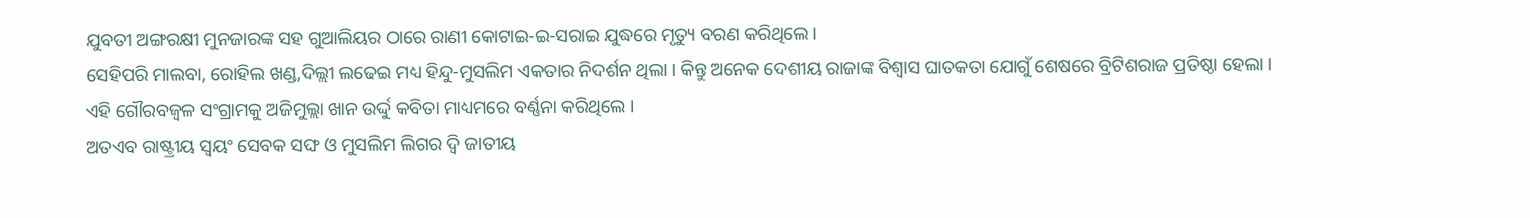ଯୁବତୀ ଅଙ୍ଗରକ୍ଷୀ ମୁନଜାରଙ୍କ ସହ ଗୁଆଲିୟର ଠାରେ ରାଣୀ କୋଟାଇ-ଇ-ସରାଇ ଯୁଦ୍ଧରେ ମୃତ୍ୟୁ ବରଣ କରିଥିଲେ ।
ସେହିପରି ମାଲବା, ରୋହିଲ ଖଣ୍ଡ,ଦିଲ୍ଲୀ ଲଢେଇ ମଧ୍ୟ ହିନ୍ଦୁ-ମୁସଲିମ ଏକତାର ନିଦର୍ଶନ ଥିଲା । କିନ୍ତୁ ଅନେକ ଦେଶୀୟ ରାଜାଙ୍କ ବିଶ୍ୱାସ ଘାତକତା ଯୋଗୁଁ ଶେଷରେ ବ୍ରିଟିଶରାଜ ପ୍ରତିଷ୍ଠା ହେଲା ।
ଏହି ଗୌରବଜ୍ୱଳ ସଂଗ୍ରାମକୁ ଅଜିମୁଲ୍ଲା ଖାନ ଉର୍ଦ୍ଦୁ କବିତା ମାଧ୍ୟମରେ ବର୍ଣ୍ଣନା କରିଥିଲେ ।
ଅତଏବ ରାଷ୍ଟ୍ରୀୟ ସ୍ୱୟଂ ସେବକ ସଙ୍ଘ ଓ ମୁସଲିମ ଲିଗର ଦ୍ଵି ଜାତୀୟ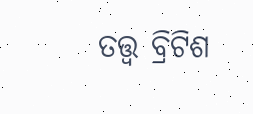ତତ୍ତ୍ୱ ବ୍ରିଟିଶ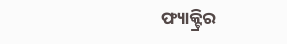ଫ୍ୟାକ୍ଟ୍ରିର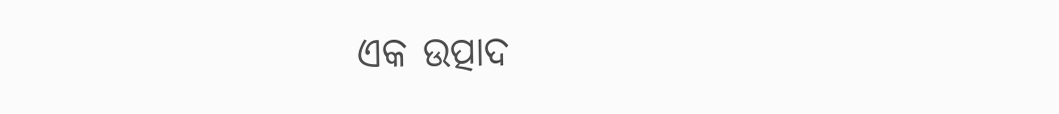ଏକ ଉତ୍ପାଦ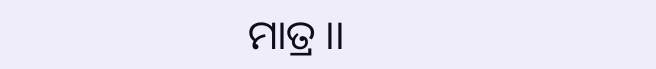ମାତ୍ର ।।